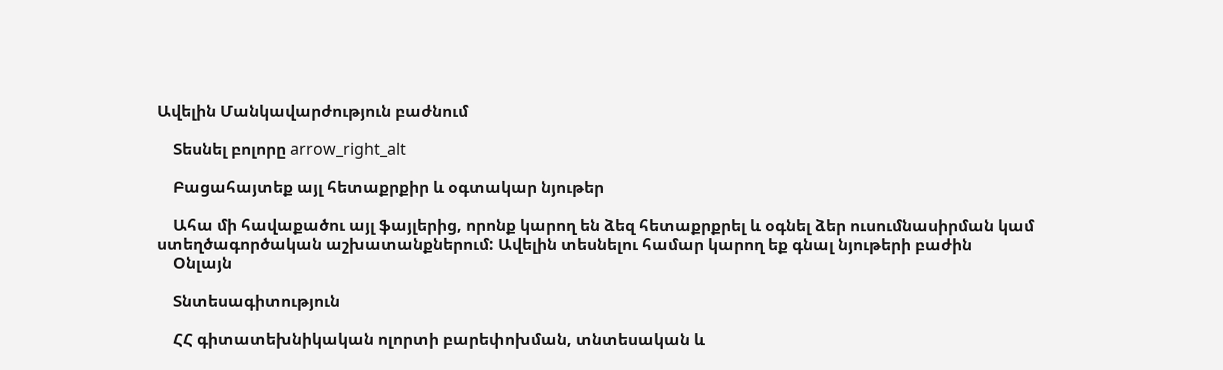Ավելին Մանկավարժություն բաժնում

    Տեսնել բոլորը arrow_right_alt

    Բացահայտեք այլ հետաքրքիր և օգտակար նյութեր

    Ահա մի հավաքածու այլ ֆայլերից, որոնք կարող են ձեզ հետաքրքրել և օգնել ձեր ուսումնասիրման կամ ստեղծագործական աշխատանքներում: Ավելին տեսնելու համար կարող եք գնալ նյութերի բաժին
    Օնլայն

    Տնտեսագիտություն

    ՀՀ գիտատեխնիկական ոլորտի բարեփոխման, տնտեսական և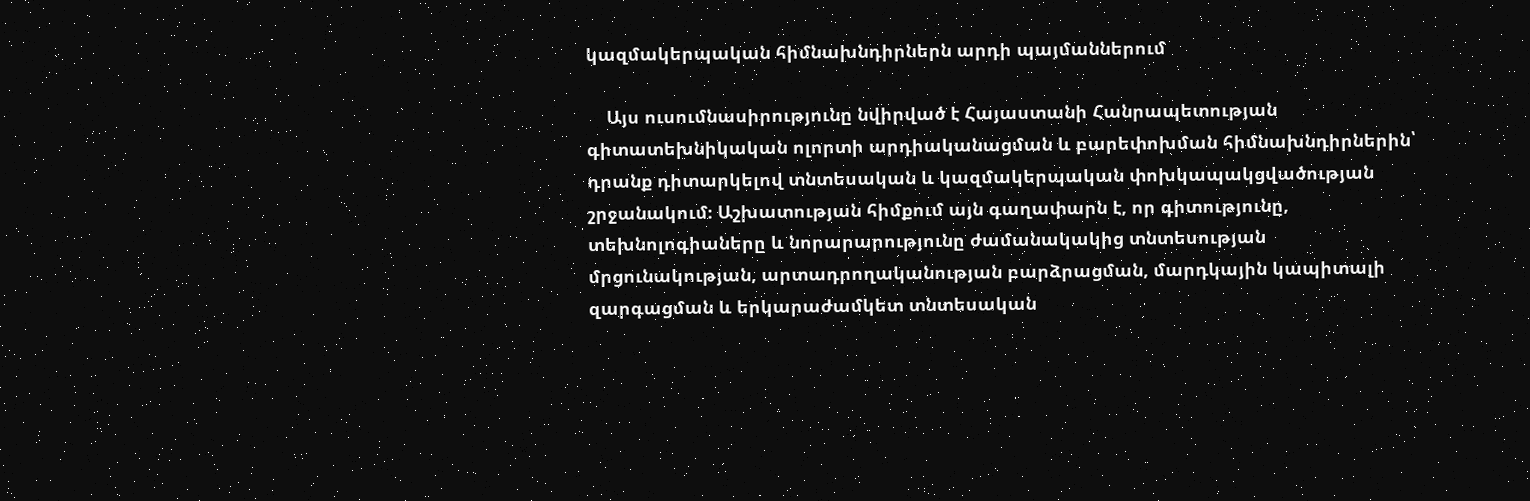կազմակերպական հիմնախնդիրներն արդի պայմաններում

    Այս ուսումնասիրությունը նվիրված է Հայաստանի Հանրապետության գիտատեխնիկական ոլորտի արդիականացման և բարեփոխման հիմնախնդիրներին՝ դրանք դիտարկելով տնտեսական և կազմակերպական փոխկապակցվածության շրջանակում։ Աշխատության հիմքում այն գաղափարն է, որ գիտությունը, տեխնոլոգիաները և նորարարությունը ժամանակակից տնտեսության մրցունակության, արտադրողականության բարձրացման, մարդկային կապիտալի զարգացման և երկարաժամկետ տնտեսական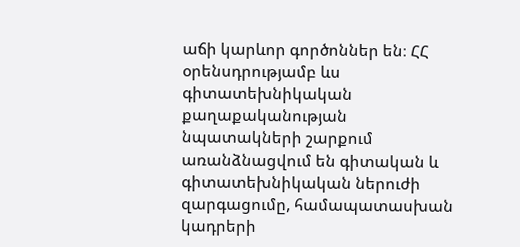աճի կարևոր գործոններ են։ ՀՀ օրենսդրությամբ ևս գիտատեխնիկական քաղաքականության նպատակների շարքում առանձնացվում են գիտական և գիտատեխնիկական ներուժի զարգացումը, համապատասխան կադրերի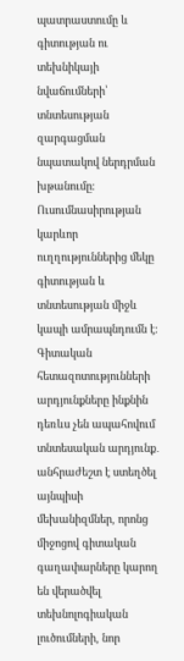պատրաստումը և գիտության ու տեխնիկայի նվաճումների՝ տնտեսության զարգացման նպատակով ներդրման խթանումը։ Ուսումնասիրության կարևոր ուղղություններից մեկը գիտության և տնտեսության միջև կապի ամրապնդումն է։ Գիտական հետազոտությունների արդյունքները ինքնին դեռևս չեն ապահովում տնտեսական արդյունք․ անհրաժեշտ է ստեղծել այնպիսի մեխանիզմներ, որոնց միջոցով գիտական գաղափարները կարող են վերածվել տեխնոլոգիական լուծումների, նոր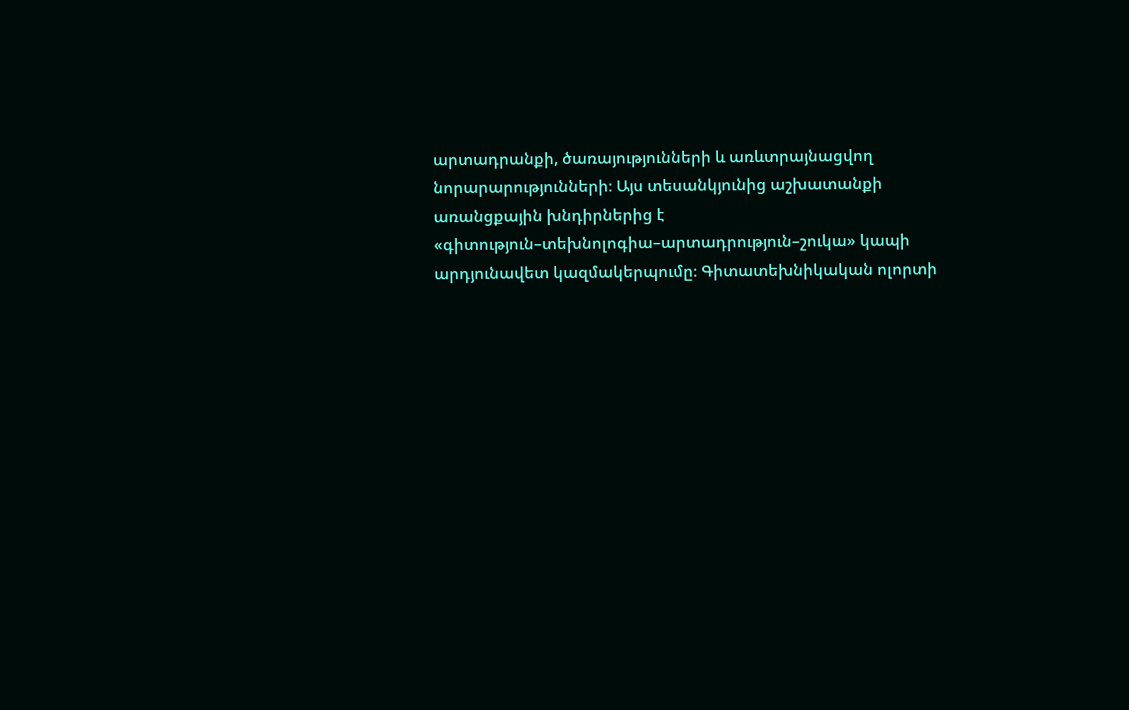արտադրանքի, ծառայությունների և առևտրայնացվող նորարարությունների։ Այս տեսանկյունից աշխատանքի առանցքային խնդիրներից է «գիտություն–տեխնոլոգիա–արտադրություն–շուկա» կապի արդյունավետ կազմակերպումը։ Գիտատեխնիկական ոլորտի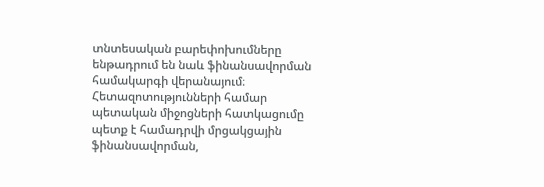տնտեսական բարեփոխումները ենթադրում են նաև ֆինանսավորման համակարգի վերանայում։ Հետազոտությունների համար պետական միջոցների հատկացումը պետք է համադրվի մրցակցային ֆինանսավորման,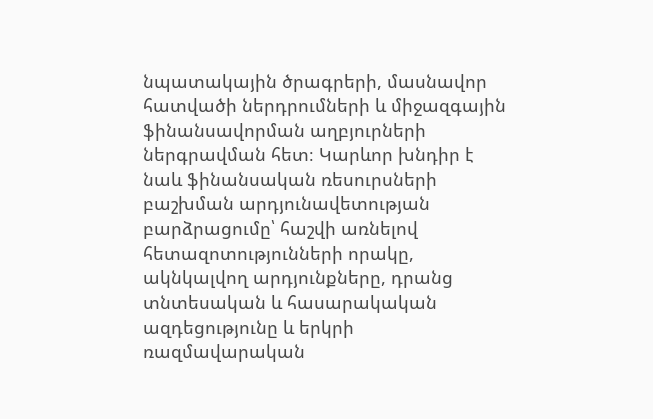նպատակային ծրագրերի, մասնավոր հատվածի ներդրումների և միջազգային ֆինանսավորման աղբյուրների ներգրավման հետ։ Կարևոր խնդիր է նաև ֆինանսական ռեսուրսների բաշխման արդյունավետության բարձրացումը՝ հաշվի առնելով հետազոտությունների որակը, ակնկալվող արդյունքները, դրանց տնտեսական և հասարակական ազդեցությունը և երկրի ռազմավարական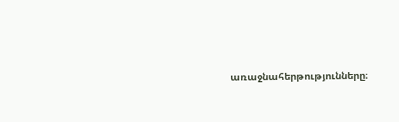առաջնահերթությունները։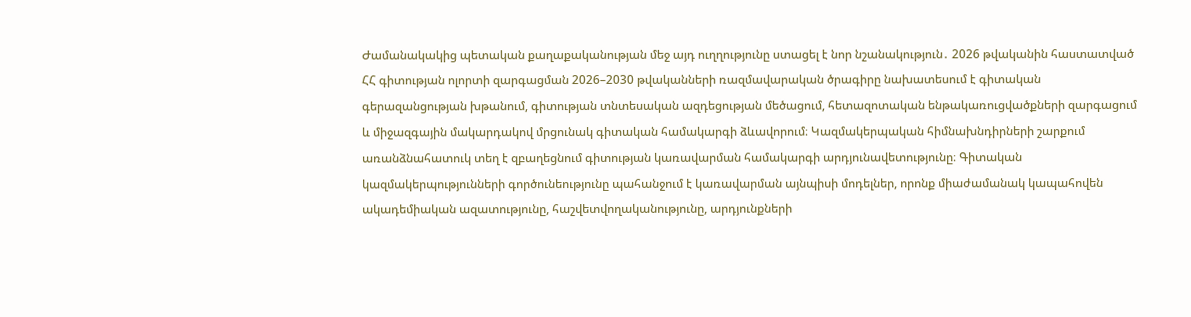Ժամանակակից պետական քաղաքականության մեջ այդ ուղղությունը ստացել է նոր նշանակություն․ 2026 թվականին հաստատված ՀՀ գիտության ոլորտի զարգացման 2026–2030 թվականների ռազմավարական ծրագիրը նախատեսում է գիտական գերազանցության խթանում, գիտության տնտեսական ազդեցության մեծացում, հետազոտական ենթակառուցվածքների զարգացում և միջազգային մակարդակով մրցունակ գիտական համակարգի ձևավորում։ Կազմակերպական հիմնախնդիրների շարքում առանձնահատուկ տեղ է զբաղեցնում գիտության կառավարման համակարգի արդյունավետությունը։ Գիտական կազմակերպությունների գործունեությունը պահանջում է կառավարման այնպիսի մոդելներ, որոնք միաժամանակ կապահովեն ակադեմիական ազատությունը, հաշվետվողականությունը, արդյունքների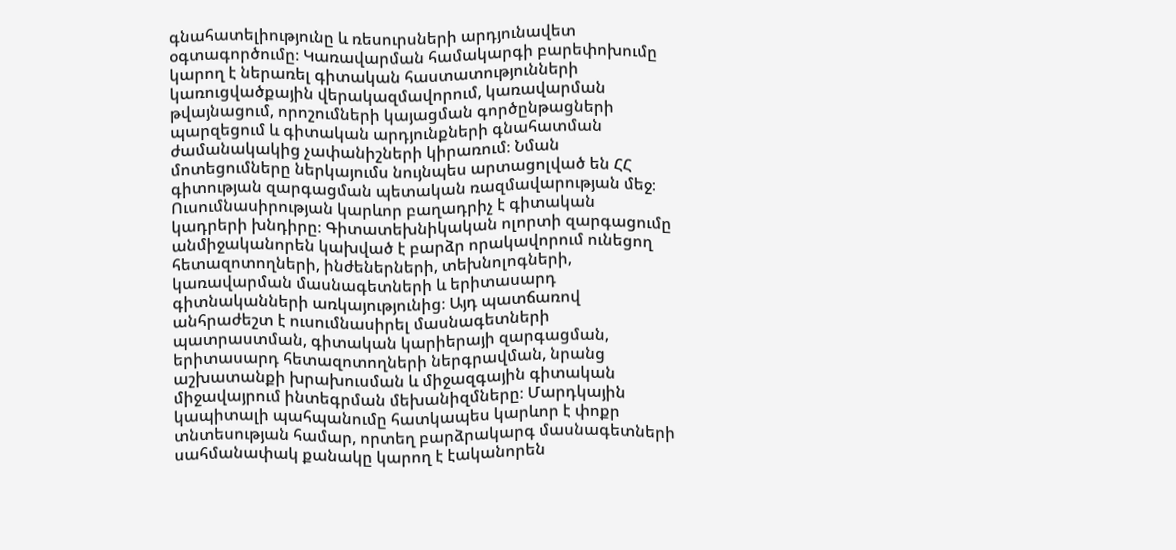գնահատելիությունը և ռեսուրսների արդյունավետ օգտագործումը։ Կառավարման համակարգի բարեփոխումը կարող է ներառել գիտական հաստատությունների կառուցվածքային վերակազմավորում, կառավարման թվայնացում, որոշումների կայացման գործընթացների պարզեցում և գիտական արդյունքների գնահատման ժամանակակից չափանիշների կիրառում։ Նման մոտեցումները ներկայումս նույնպես արտացոլված են ՀՀ գիտության զարգացման պետական ռազմավարության մեջ։ Ուսումնասիրության կարևոր բաղադրիչ է գիտական կադրերի խնդիրը։ Գիտատեխնիկական ոլորտի զարգացումը անմիջականորեն կախված է բարձր որակավորում ունեցող հետազոտողների, ինժեներների, տեխնոլոգների, կառավարման մասնագետների և երիտասարդ գիտնականների առկայությունից։ Այդ պատճառով անհրաժեշտ է ուսումնասիրել մասնագետների պատրաստման, գիտական կարիերայի զարգացման, երիտասարդ հետազոտողների ներգրավման, նրանց աշխատանքի խրախուսման և միջազգային գիտական միջավայրում ինտեգրման մեխանիզմները։ Մարդկային կապիտալի պահպանումը հատկապես կարևոր է փոքր տնտեսության համար, որտեղ բարձրակարգ մասնագետների սահմանափակ քանակը կարող է էականորեն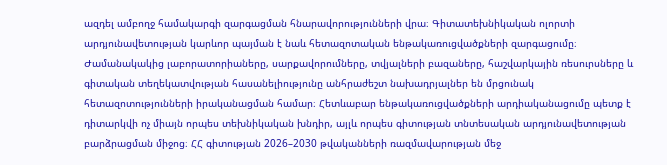ազդել ամբողջ համակարգի զարգացման հնարավորությունների վրա։ Գիտատեխնիկական ոլորտի արդյունավետության կարևոր պայման է նաև հետազոտական ենթակառուցվածքների զարգացումը։ Ժամանակակից լաբորատորիաները, սարքավորումները, տվյալների բազաները, հաշվարկային ռեսուրսները և գիտական տեղեկատվության հասանելիությունը անհրաժեշտ նախադրյալներ են մրցունակ հետազոտությունների իրականացման համար։ Հետևաբար ենթակառուցվածքների արդիականացումը պետք է դիտարկվի ոչ միայն որպես տեխնիկական խնդիր, այլև որպես գիտության տնտեսական արդյունավետության բարձրացման միջոց։ ՀՀ գիտության 2026–2030 թվականների ռազմավարության մեջ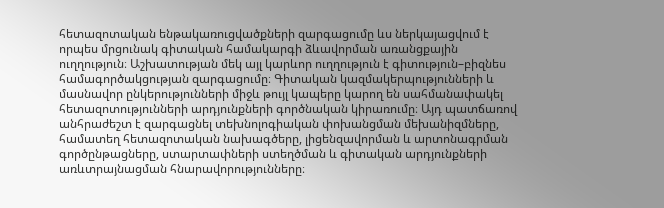հետազոտական ենթակառուցվածքների զարգացումը ևս ներկայացվում է որպես մրցունակ գիտական համակարգի ձևավորման առանցքային ուղղություն։ Աշխատության մեկ այլ կարևոր ուղղություն է գիտություն–բիզնես համագործակցության զարգացումը։ Գիտական կազմակերպությունների և մասնավոր ընկերությունների միջև թույլ կապերը կարող են սահմանափակել հետազոտությունների արդյունքների գործնական կիրառումը։ Այդ պատճառով անհրաժեշտ է զարգացնել տեխնոլոգիական փոխանցման մեխանիզմները, համատեղ հետազոտական նախագծերը, լիցենզավորման և արտոնագրման գործընթացները, ստարտափների ստեղծման և գիտական արդյունքների առևտրայնացման հնարավորությունները։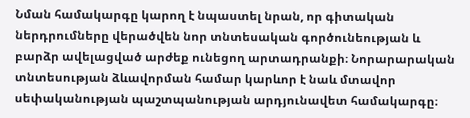Նման համակարգը կարող է նպաստել նրան, որ գիտական ներդրումները վերածվեն նոր տնտեսական գործունեության և բարձր ավելացված արժեք ունեցող արտադրանքի։ Նորարարական տնտեսության ձևավորման համար կարևոր է նաև մտավոր սեփականության պաշտպանության արդյունավետ համակարգը։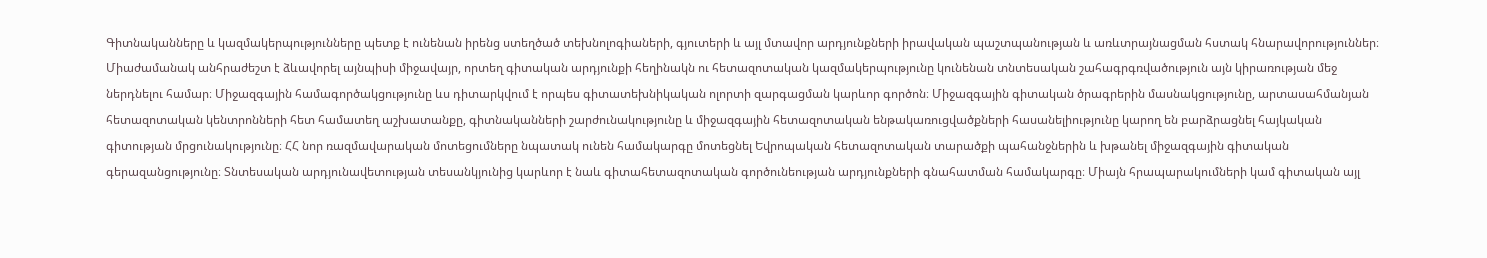Գիտնականները և կազմակերպությունները պետք է ունենան իրենց ստեղծած տեխնոլոգիաների, գյուտերի և այլ մտավոր արդյունքների իրավական պաշտպանության և առևտրայնացման հստակ հնարավորություններ։ Միաժամանակ անհրաժեշտ է ձևավորել այնպիսի միջավայր, որտեղ գիտական արդյունքի հեղինակն ու հետազոտական կազմակերպությունը կունենան տնտեսական շահագրգռվածություն այն կիրառության մեջ ներդնելու համար։ Միջազգային համագործակցությունը ևս դիտարկվում է որպես գիտատեխնիկական ոլորտի զարգացման կարևոր գործոն։ Միջազգային գիտական ծրագրերին մասնակցությունը, արտասահմանյան հետազոտական կենտրոնների հետ համատեղ աշխատանքը, գիտնականների շարժունակությունը և միջազգային հետազոտական ենթակառուցվածքների հասանելիությունը կարող են բարձրացնել հայկական գիտության մրցունակությունը։ ՀՀ նոր ռազմավարական մոտեցումները նպատակ ունեն համակարգը մոտեցնել Եվրոպական հետազոտական տարածքի պահանջներին և խթանել միջազգային գիտական գերազանցությունը։ Տնտեսական արդյունավետության տեսանկյունից կարևոր է նաև գիտահետազոտական գործունեության արդյունքների գնահատման համակարգը։ Միայն հրապարակումների կամ գիտական այլ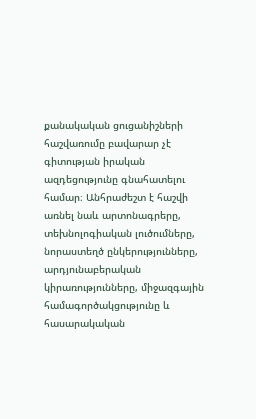քանակական ցուցանիշների հաշվառումը բավարար չէ գիտության իրական ազդեցությունը գնահատելու համար։ Անհրաժեշտ է հաշվի առնել նաև արտոնագրերը, տեխնոլոգիական լուծումները, նորաստեղծ ընկերությունները, արդյունաբերական կիրառությունները, միջազգային համագործակցությունը և հասարակական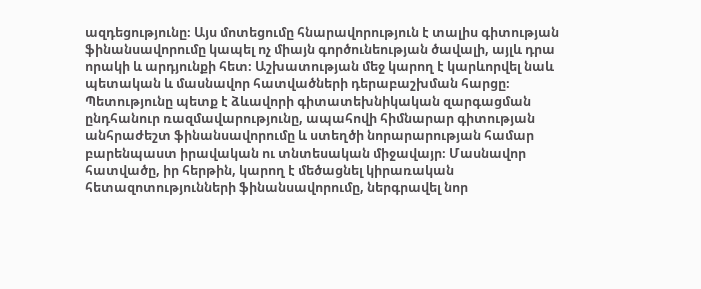ազդեցությունը։ Այս մոտեցումը հնարավորություն է տալիս գիտության ֆինանսավորումը կապել ոչ միայն գործունեության ծավալի, այլև դրա որակի և արդյունքի հետ։ Աշխատության մեջ կարող է կարևորվել նաև պետական և մասնավոր հատվածների դերաբաշխման հարցը։ Պետությունը պետք է ձևավորի գիտատեխնիկական զարգացման ընդհանուր ռազմավարությունը, ապահովի հիմնարար գիտության անհրաժեշտ ֆինանսավորումը և ստեղծի նորարարության համար բարենպաստ իրավական ու տնտեսական միջավայր։ Մասնավոր հատվածը, իր հերթին, կարող է մեծացնել կիրառական հետազոտությունների ֆինանսավորումը, ներգրավել նոր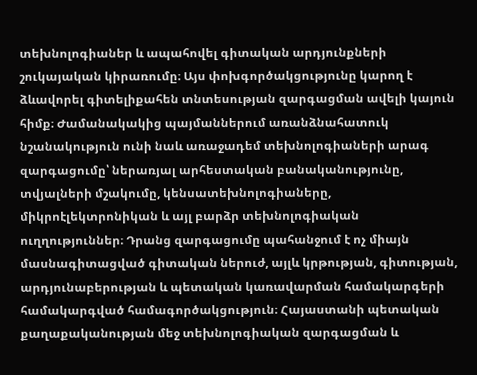տեխնոլոգիաներ և ապահովել գիտական արդյունքների շուկայական կիրառումը։ Այս փոխգործակցությունը կարող է ձևավորել գիտելիքահեն տնտեսության զարգացման ավելի կայուն հիմք։ Ժամանակակից պայմաններում առանձնահատուկ նշանակություն ունի նաև առաջադեմ տեխնոլոգիաների արագ զարգացումը՝ ներառյալ արհեստական բանականությունը, տվյալների մշակումը, կենսատեխնոլոգիաները, միկրոէլեկտրոնիկան և այլ բարձր տեխնոլոգիական ուղղություններ։ Դրանց զարգացումը պահանջում է ոչ միայն մասնագիտացված գիտական ներուժ, այլև կրթության, գիտության, արդյունաբերության և պետական կառավարման համակարգերի համակարգված համագործակցություն։ Հայաստանի պետական քաղաքականության մեջ տեխնոլոգիական զարգացման և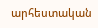արհեստական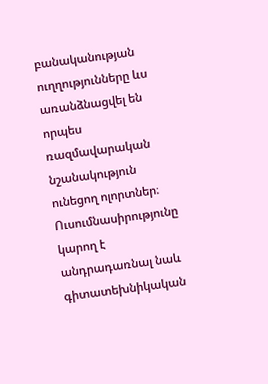բանականության ուղղությունները ևս առանձնացվել են որպես ռազմավարական նշանակություն ունեցող ոլորտներ։ Ուսումնասիրությունը կարող է անդրադառնալ նաև գիտատեխնիկական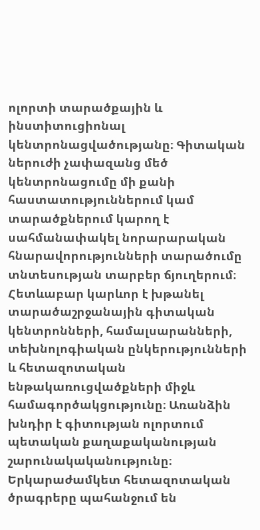ոլորտի տարածքային և ինստիտուցիոնալ կենտրոնացվածությանը։ Գիտական ներուժի չափազանց մեծ կենտրոնացումը մի քանի հաստատություններում կամ տարածքներում կարող է սահմանափակել նորարարական հնարավորությունների տարածումը տնտեսության տարբեր ճյուղերում։ Հետևաբար կարևոր է խթանել տարածաշրջանային գիտական կենտրոնների, համալսարանների, տեխնոլոգիական ընկերությունների և հետազոտական ենթակառուցվածքների միջև համագործակցությունը։ Առանձին խնդիր է գիտության ոլորտում պետական քաղաքականության շարունակականությունը։ Երկարաժամկետ հետազոտական ծրագրերը պահանջում են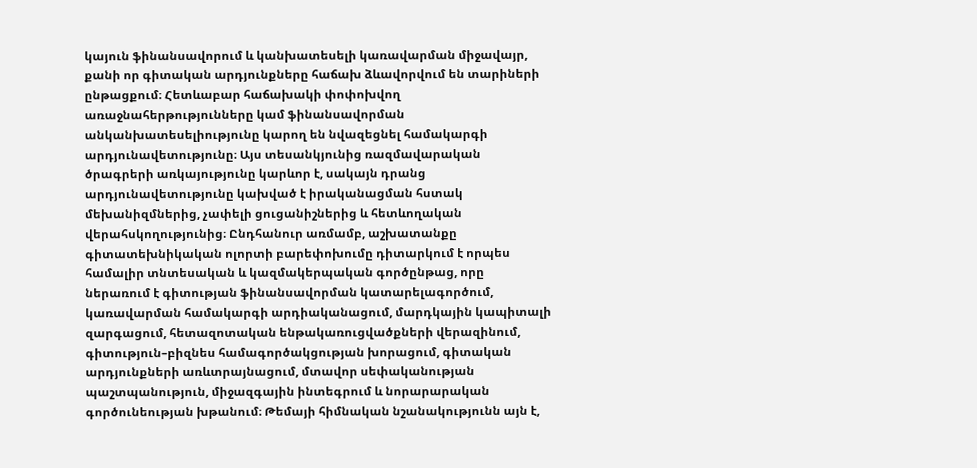կայուն ֆինանսավորում և կանխատեսելի կառավարման միջավայր, քանի որ գիտական արդյունքները հաճախ ձևավորվում են տարիների ընթացքում։ Հետևաբար հաճախակի փոփոխվող առաջնահերթությունները կամ ֆինանսավորման անկանխատեսելիությունը կարող են նվազեցնել համակարգի արդյունավետությունը։ Այս տեսանկյունից ռազմավարական ծրագրերի առկայությունը կարևոր է, սակայն դրանց արդյունավետությունը կախված է իրականացման հստակ մեխանիզմներից, չափելի ցուցանիշներից և հետևողական վերահսկողությունից։ Ընդհանուր առմամբ, աշխատանքը գիտատեխնիկական ոլորտի բարեփոխումը դիտարկում է որպես համալիր տնտեսական և կազմակերպական գործընթաց, որը ներառում է գիտության ֆինանսավորման կատարելագործում, կառավարման համակարգի արդիականացում, մարդկային կապիտալի զարգացում, հետազոտական ենթակառուցվածքների վերազինում, գիտություն–բիզնես համագործակցության խորացում, գիտական արդյունքների առևտրայնացում, մտավոր սեփականության պաշտպանություն, միջազգային ինտեգրում և նորարարական գործունեության խթանում։ Թեմայի հիմնական նշանակությունն այն է,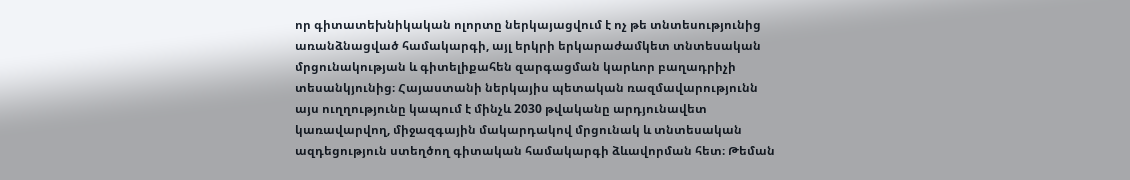որ գիտատեխնիկական ոլորտը ներկայացվում է ոչ թե տնտեսությունից առանձնացված համակարգի, այլ երկրի երկարաժամկետ տնտեսական մրցունակության և գիտելիքահեն զարգացման կարևոր բաղադրիչի տեսանկյունից։ Հայաստանի ներկայիս պետական ռազմավարությունն այս ուղղությունը կապում է մինչև 2030 թվականը արդյունավետ կառավարվող, միջազգային մակարդակով մրցունակ և տնտեսական ազդեցություն ստեղծող գիտական համակարգի ձևավորման հետ։ Թեման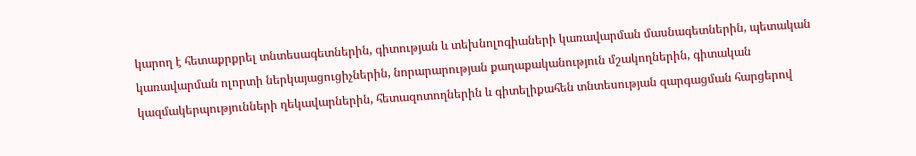կարող է հետաքրքրել տնտեսագետներին, գիտության և տեխնոլոգիաների կառավարման մասնագետներին, պետական կառավարման ոլորտի ներկայացուցիչներին, նորարարության քաղաքականություն մշակողներին, գիտական կազմակերպությունների ղեկավարներին, հետազոտողներին և գիտելիքահեն տնտեսության զարգացման հարցերով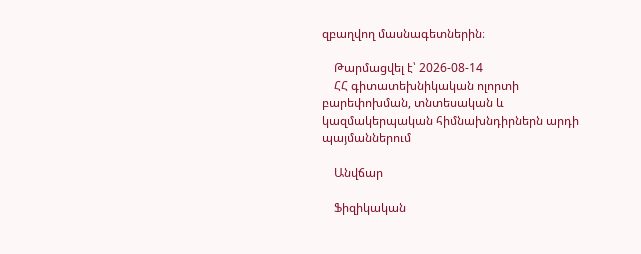զբաղվող մասնագետներին։

    Թարմացվել է՝ 2026-08-14
    ՀՀ գիտատեխնիկական ոլորտի բարեփոխման, տնտեսական և կազմակերպական հիմնախնդիրներն արդի պայմաններում

    Անվճար

    Ֆիզիկական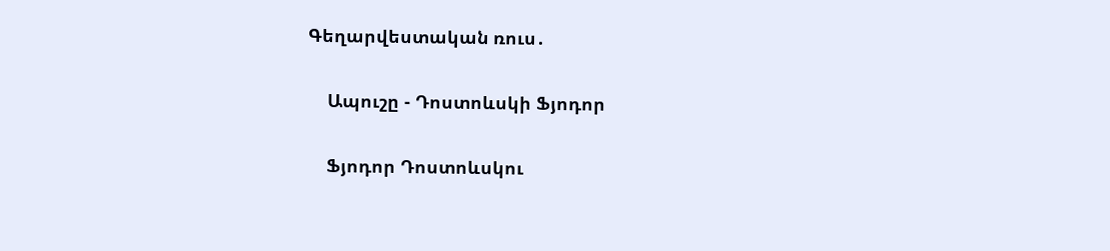Գեղարվեստական ռուս․

    Ապուշը - Դոստոևսկի Ֆյոդոր

    Ֆյոդոր Դոստոևսկու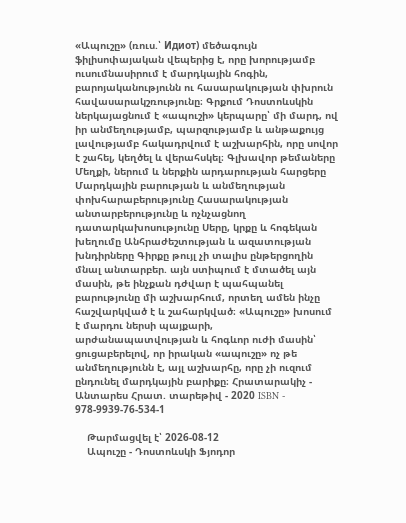«Ապուշը» (ռուս.՝ Идиот) մեծագույն ֆիլիսոփայական վեպերից է, որը խորությամբ ուսումնասիրում է մարդկային հոգին, բարոյականությունն ու հասարակության փխրուն հավասարակշռությունը։ Գրքում Դոստոևսկին ներկայացնում է «ապուշի» կերպարը՝ մի մարդ, ով իր անմեղությամբ, պարզությամբ և անթաքույց լավությամբ հակադրվում է աշխարհին, որը սովոր է շահել, կեղծել և վերահսկել։ Գլխավոր թեմաները Մեղքի, ներում և ներքին արդարության հարցերը Մարդկային բարության և անմեղության փոխհարաբերությունը Հասարակության անտարբերությունը և ոչնչացնող դատարկախոսությունը Սերը, կրքը և հոգեկան խեղումը Անհրաժեշտության և ազատության խնդիրները Գիրքը թույլ չի տալիս ընթերցողին մնալ անտարբեր. այն ստիպում է մտածել այն մասին, թե ինչքան դժվար է պահպանել բարությունը մի աշխարհում, որտեղ ամեն ինչը հաշվարկված է և շահարկված։ «Ապուշը» խոսում է մարդու ներսի պայքարի, արժանապատվության և հոգևոր ուժի մասին՝ ցուցաբերելով, որ իրական «ապուշը» ոչ թե անմեղությունն է, այլ աշխարհը, որը չի ուզում ընդունել մարդկային բարիքը։ Հրատարակիչ - Անտարես Հրատ. տարեթիվ - 2020 ISBN - 978-9939-76-534-1

    Թարմացվել է՝ 2026-08-12
    Ապուշը - Դոստոևսկի Ֆյոդոր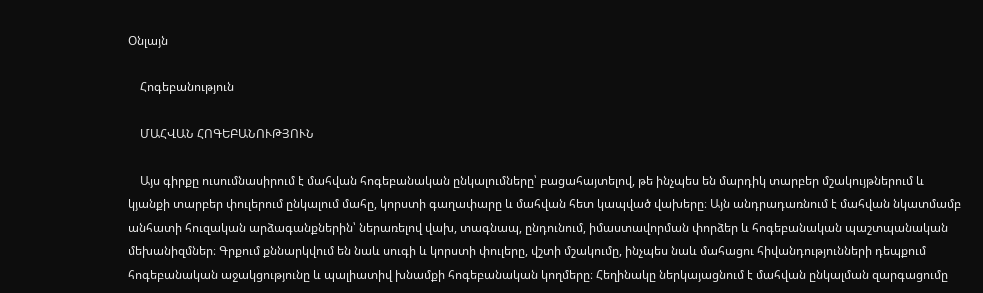Օնլայն

    Հոգեբանություն

    ՄԱՀՎԱՆ ՀՈԳԵԲԱՆՈՒԹՅՈՒՆ

    Այս գիրքը ուսումնասիրում է մահվան հոգեբանական ընկալումները՝ բացահայտելով, թե ինչպես են մարդիկ տարբեր մշակույթներում և կյանքի տարբեր փուլերում ընկալում մահը, կորստի գաղափարը և մահվան հետ կապված վախերը։ Այն անդրադառնում է մահվան նկատմամբ անհատի հուզական արձագանքներին՝ ներառելով վախ, տագնապ, ընդունում, իմաստավորման փորձեր և հոգեբանական պաշտպանական մեխանիզմներ։ Գրքում քննարկվում են նաև սուգի և կորստի փուլերը, վշտի մշակումը, ինչպես նաև մահացու հիվանդությունների դեպքում հոգեբանական աջակցությունը և պալիատիվ խնամքի հոգեբանական կողմերը։ Հեղինակը ներկայացնում է մահվան ընկալման զարգացումը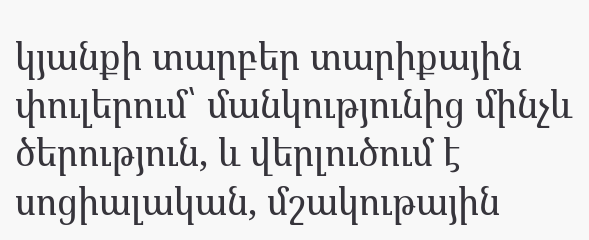կյանքի տարբեր տարիքային փուլերում՝ մանկությունից մինչև ծերություն, և վերլուծում է սոցիալական, մշակութային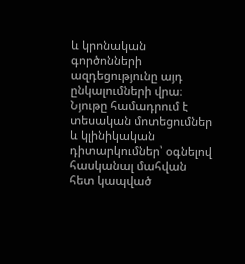և կրոնական գործոնների ազդեցությունը այդ ընկալումների վրա։ Նյութը համադրում է տեսական մոտեցումներ և կլինիկական դիտարկումներ՝ օգնելով հասկանալ մահվան հետ կապված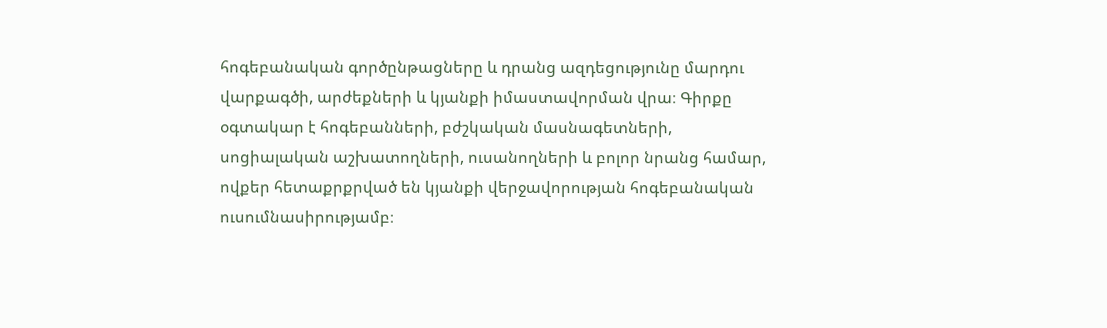հոգեբանական գործընթացները և դրանց ազդեցությունը մարդու վարքագծի, արժեքների և կյանքի իմաստավորման վրա։ Գիրքը օգտակար է հոգեբանների, բժշկական մասնագետների, սոցիալական աշխատողների, ուսանողների և բոլոր նրանց համար, ովքեր հետաքրքրված են կյանքի վերջավորության հոգեբանական ուսումնասիրությամբ։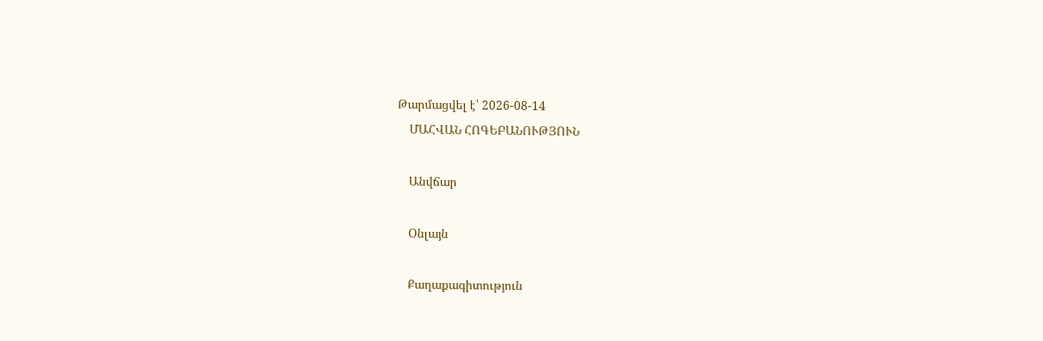Թարմացվել է՝ 2026-08-14
    ՄԱՀՎԱՆ ՀՈԳԵԲԱՆՈՒԹՅՈՒՆ

    Անվճար

    Օնլայն

    Քաղաքագիտություն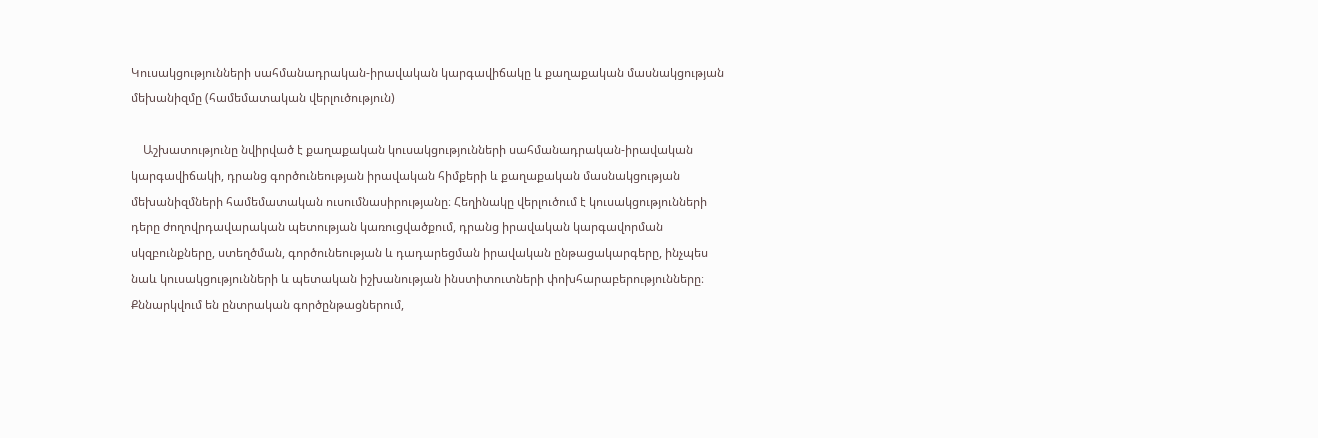Կուսակցությունների սահմանադրական-իրավական կարգավիճակը և քաղաքական մասնակցության մեխանիզմը (համեմատական վերլուծություն)

    Աշխատությունը նվիրված է քաղաքական կուսակցությունների սահմանադրական-իրավական կարգավիճակի, դրանց գործունեության իրավական հիմքերի և քաղաքական մասնակցության մեխանիզմների համեմատական ուսումնասիրությանը։ Հեղինակը վերլուծում է կուսակցությունների դերը ժողովրդավարական պետության կառուցվածքում, դրանց իրավական կարգավորման սկզբունքները, ստեղծման, գործունեության և դադարեցման իրավական ընթացակարգերը, ինչպես նաև կուսակցությունների և պետական իշխանության ինստիտուտների փոխհարաբերությունները։ Քննարկվում են ընտրական գործընթացներում,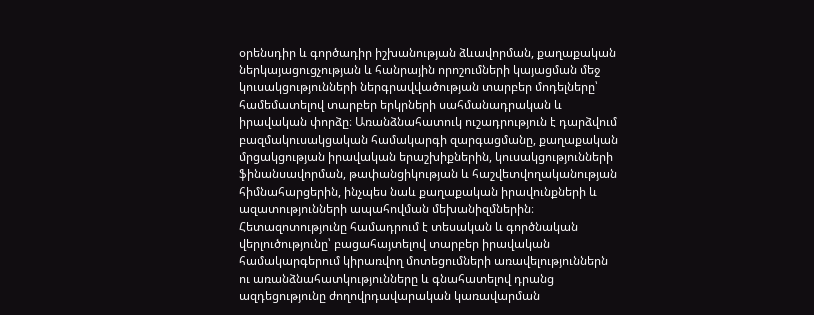օրենսդիր և գործադիր իշխանության ձևավորման, քաղաքական ներկայացուցչության և հանրային որոշումների կայացման մեջ կուսակցությունների ներգրավվածության տարբեր մոդելները՝ համեմատելով տարբեր երկրների սահմանադրական և իրավական փորձը։ Առանձնահատուկ ուշադրություն է դարձվում բազմակուսակցական համակարգի զարգացմանը, քաղաքական մրցակցության իրավական երաշխիքներին, կուսակցությունների ֆինանսավորման, թափանցիկության և հաշվետվողականության հիմնահարցերին, ինչպես նաև քաղաքական իրավունքների և ազատությունների ապահովման մեխանիզմներին։ Հետազոտությունը համադրում է տեսական և գործնական վերլուծությունը՝ բացահայտելով տարբեր իրավական համակարգերում կիրառվող մոտեցումների առավելություններն ու առանձնահատկությունները և գնահատելով դրանց ազդեցությունը ժողովրդավարական կառավարման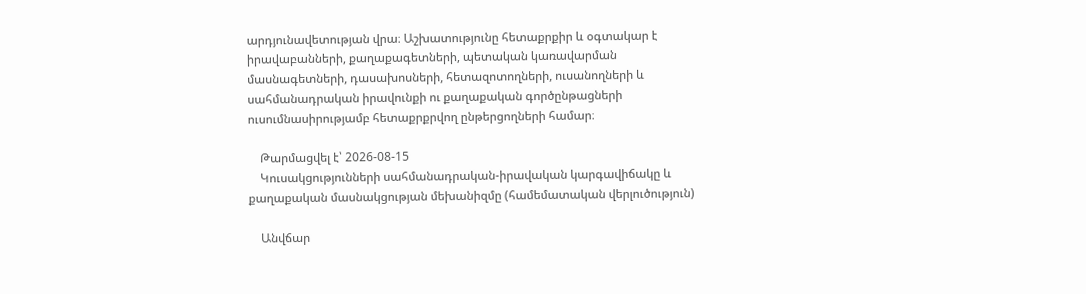արդյունավետության վրա։ Աշխատությունը հետաքրքիր և օգտակար է իրավաբանների, քաղաքագետների, պետական կառավարման մասնագետների, դասախոսների, հետազոտողների, ուսանողների և սահմանադրական իրավունքի ու քաղաքական գործընթացների ուսումնասիրությամբ հետաքրքրվող ընթերցողների համար։

    Թարմացվել է՝ 2026-08-15
    Կուսակցությունների սահմանադրական-իրավական կարգավիճակը և քաղաքական մասնակցության մեխանիզմը (համեմատական վերլուծություն)

    Անվճար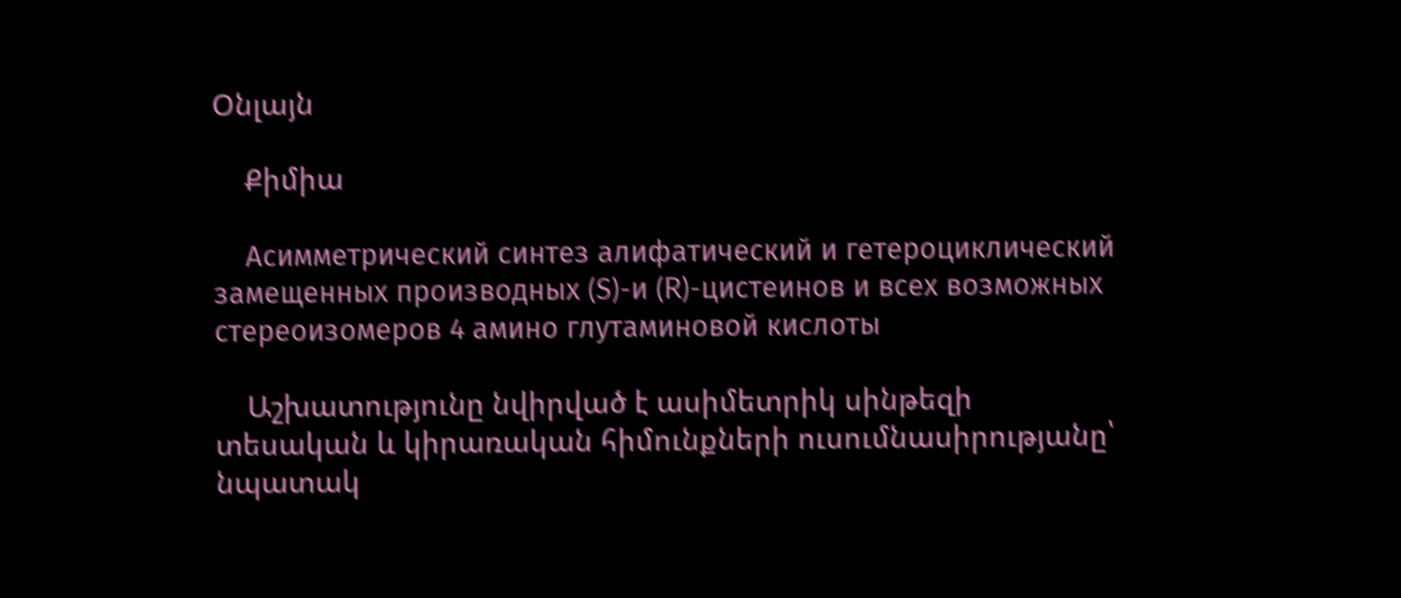Օնլայն

    Քիմիա

    Асимметрический синтез алифатический и гетероциклический замещенных производных (S)-и (R)-цистеинов и всех возможных стереоизомеров 4 амино глутаминовой кислоты

    Աշխատությունը նվիրված է ասիմետրիկ սինթեզի տեսական և կիրառական հիմունքների ուսումնասիրությանը՝ նպատակ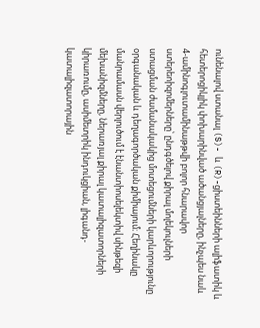ունենալով ստանալ (S)- և (R)-ցիստեինների ալիֆատիկ և հետերոցիկլիկ փոխարինված ածանցյալները, ինչպես նաև 4-ամինոգլուտամինաթթվի բոլոր հնարավոր ստերեոիզոմերները՝ ընդգծելով քիրալ մոլեկուլների ստացման ժամանակակից մոտեցումների կարևորությունը օրգանական և դեղագործական քիմիայում։ Հեղինակը մանրամասն վերլուծում է էնանտիոսելեկտիվ սինթեզի մեխանիզմները, ներառյալ քիրալ կատալիզատորների կիրառումը, ասիմետրիկ ինդուկցիան, լիգանդ-կատալիզատորային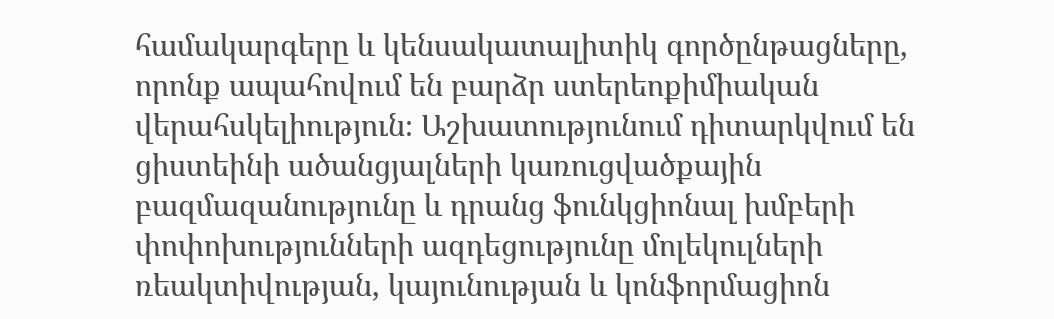համակարգերը և կենսակատալիտիկ գործընթացները, որոնք ապահովում են բարձր ստերեոքիմիական վերահսկելիություն։ Աշխատությունում դիտարկվում են ցիստեինի ածանցյալների կառուցվածքային բազմազանությունը և դրանց ֆունկցիոնալ խմբերի փոփոխությունների ազդեցությունը մոլեկուլների ռեակտիվության, կայունության և կոնֆորմացիոն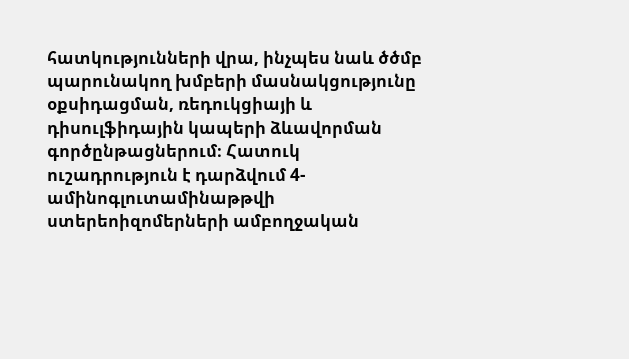հատկությունների վրա, ինչպես նաև ծծմբ պարունակող խմբերի մասնակցությունը օքսիդացման, ռեդուկցիայի և դիսուլֆիդային կապերի ձևավորման գործընթացներում։ Հատուկ ուշադրություն է դարձվում 4-ամինոգլուտամինաթթվի ստերեոիզոմերների ամբողջական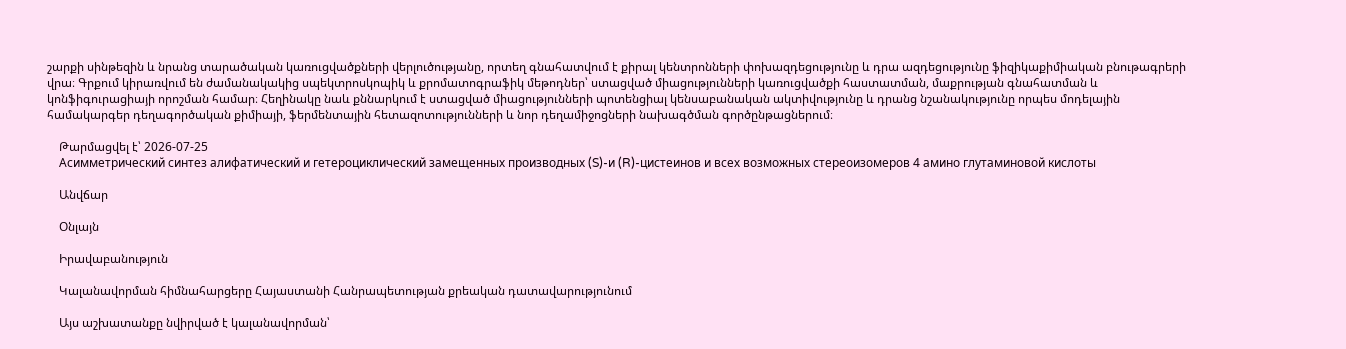շարքի սինթեզին և նրանց տարածական կառուցվածքների վերլուծությանը, որտեղ գնահատվում է քիրալ կենտրոնների փոխազդեցությունը և դրա ազդեցությունը ֆիզիկաքիմիական բնութագրերի վրա։ Գրքում կիրառվում են ժամանակակից սպեկտրոսկոպիկ և քրոմատոգրաֆիկ մեթոդներ՝ ստացված միացությունների կառուցվածքի հաստատման, մաքրության գնահատման և կոնֆիգուրացիայի որոշման համար։ Հեղինակը նաև քննարկում է ստացված միացությունների պոտենցիալ կենսաբանական ակտիվությունը և դրանց նշանակությունը որպես մոդելային համակարգեր դեղագործական քիմիայի, ֆերմենտային հետազոտությունների և նոր դեղամիջոցների նախագծման գործընթացներում։

    Թարմացվել է՝ 2026-07-25
    Асимметрический синтез алифатический и гетероциклический замещенных производных (S)-и (R)-цистеинов и всех возможных стереоизомеров 4 амино глутаминовой кислоты

    Անվճար

    Օնլայն

    Իրավաբանություն

    Կալանավորման հիմնահարցերը Հայաստանի Հանրապետության քրեական դատավարությունում

    Այս աշխատանքը նվիրված է կալանավորման՝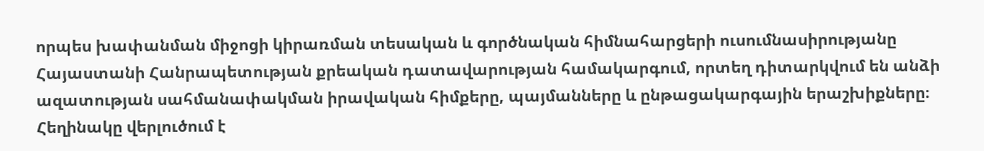որպես խափանման միջոցի կիրառման տեսական և գործնական հիմնահարցերի ուսումնասիրությանը Հայաստանի Հանրապետության քրեական դատավարության համակարգում, որտեղ դիտարկվում են անձի ազատության սահմանափակման իրավական հիմքերը, պայմանները և ընթացակարգային երաշխիքները։ Հեղինակը վերլուծում է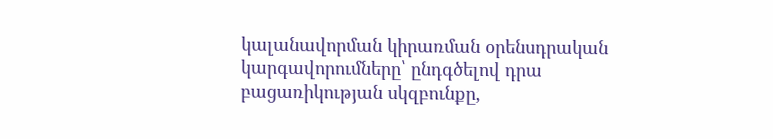կալանավորման կիրառման օրենսդրական կարգավորումները՝ ընդգծելով դրա բացառիկության սկզբունքը,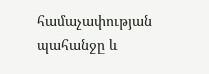համաչափության պահանջը և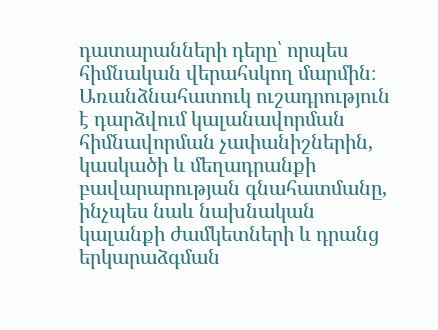դատարանների դերը՝ որպես հիմնական վերահսկող մարմին։ Առանձնահատուկ ուշադրություն է դարձվում կալանավորման հիմնավորման չափանիշներին, կասկածի և մեղադրանքի բավարարության գնահատմանը, ինչպես նաև նախնական կալանքի ժամկետների և դրանց երկարաձգման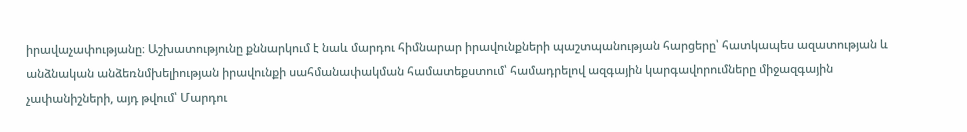իրավաչափությանը։ Աշխատությունը քննարկում է նաև մարդու հիմնարար իրավունքների պաշտպանության հարցերը՝ հատկապես ազատության և անձնական անձեռնմխելիության իրավունքի սահմանափակման համատեքստում՝ համադրելով ազգային կարգավորումները միջազգային չափանիշների, այդ թվում՝ Մարդու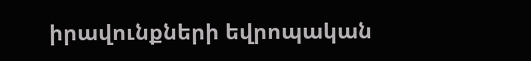իրավունքների եվրոպական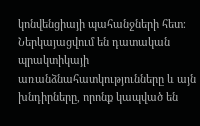կոնվենցիայի պահանջների հետ։ Ներկայացվում են դատական պրակտիկայի առանձնահատկությունները և այն խնդիրները, որոնք կապված են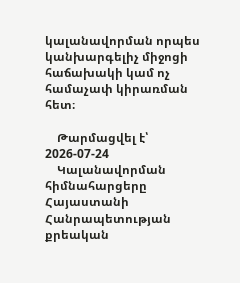կալանավորման որպես կանխարգելիչ միջոցի հաճախակի կամ ոչ համաչափ կիրառման հետ։

    Թարմացվել է՝ 2026-07-24
    Կալանավորման հիմնահարցերը Հայաստանի Հանրապետության քրեական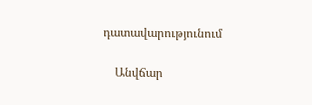դատավարությունում

    Անվճար